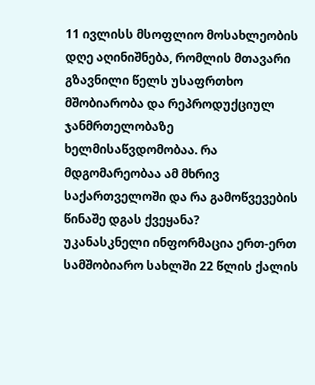11 ივლისს მსოფლიო მოსახლეობის დღე აღინიშნება, რომლის მთავარი გზავნილი წელს უსაფრთხო მშობიარობა და რეპროდუქციულ ჯანმრთელობაზე ხელმისაწვდომობაა. რა მდგომარეობაა ამ მხრივ საქართველოში და რა გამოწვევების წინაშე დგას ქვეყანა?
უკანასკნელი ინფორმაცია ერთ-ერთ სამშობიარო სახლში 22 წლის ქალის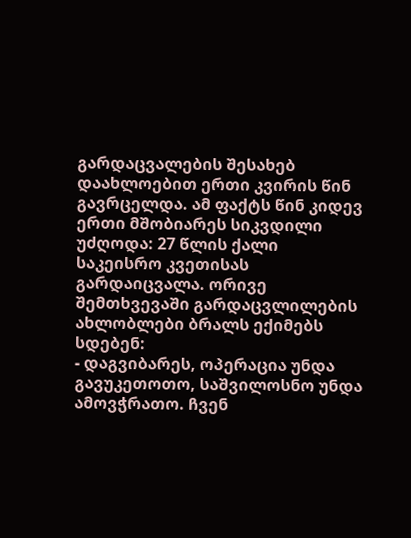გარდაცვალების შესახებ დაახლოებით ერთი კვირის წინ გავრცელდა. ამ ფაქტს წინ კიდევ ერთი მშობიარეს სიკვდილი უძღოდა: 27 წლის ქალი საკეისრო კვეთისას გარდაიცვალა. ორივე შემთხვევაში გარდაცვლილების ახლობლები ბრალს ექიმებს სდებენ:
- დაგვიბარეს, ოპერაცია უნდა გავუკეთოთო, საშვილოსნო უნდა ამოვჭრათო. ჩვენ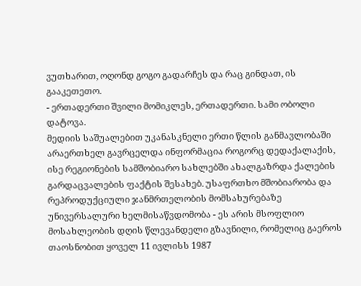ვუთხარით, ოღონდ გოგო გადარჩეს და რაც გინდათ, ის გააკეთეთო.
- ერთადერთი შვილი მომიკლეს, ერთადერთი. სამი ობოლი დატოვა.
მედიის საშუალებით უკანასკნელი ერთი წლის განმავლობაში არაერთხელ გავრცელდა ინფორმაცია როგორც დედაქალაქის, ისე რეგიონების სამშობიარო სახლებში ახალგაზრდა ქალების გარდაცვალების ფაქტის შესახებ. უსაფრთხო მშობიარობა და რეპროდუქციული ჯანმრთელობის მომსახურებაზე უნივერსალური ხელმისაწვდომობა - ეს არის მსოფლიო მოსახლეობის დღის წლევანდელი გზავნილი, რომელიც გაეროს თაოსნობით ყოველ 11 ივლისს 1987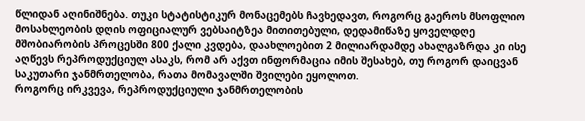წლიდან აღინიშნება. თუკი სტატისტიკურ მონაცემებს ჩავხედავთ, როგორც გაეროს მსოფლიო მოსახლეობის დღის ოფიციალურ ვებსაიტზეა მითითებული, დედამიწაზე ყოველდღე მშობიარობის პროცესში 800 ქალი კვდება, დაახლოებით 2 მილიარდამდე ახალგაზრდა კი ისე აღწევს რეპროდუქციულ ასაკს, რომ არ აქვთ ინფორმაცია იმის შესახებ, თუ როგორ დაიცვან საკუთარი ჯანმრთელობა, რათა მომავალში შვილები ეყოლოთ.
როგორც ირკვევა, რეპროდუქციული ჯანმრთელობის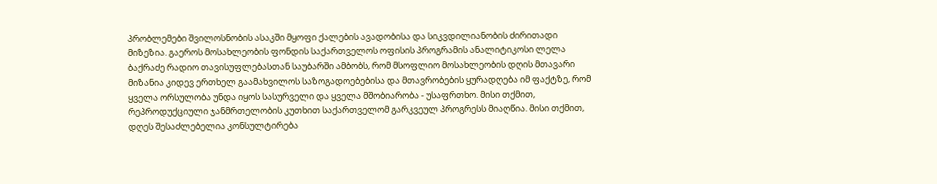პრობლემები შვილოსნობის ასაკში მყოფი ქალების ავადობისა და სიკვდილიანობის ძირითადი მიზეზია. გაეროს მოსახლეობის ფონდის საქართველოს ოფისის პროგრამის ანალიტიკოსი ლელა ბაქრაძე რადიო თავისუფლებასთან საუბარში ამბობს, რომ მსოფლიო მოსახლეობის დღის მთავარი მიზანია კიდევ ერთხელ გაამახვილოს საზოგადოებებისა და მთავრობების ყურადღება იმ ფაქტზე, რომ ყველა ორსულობა უნდა იყოს სასურველი და ყველა მშობიარობა - უსაფრთხო. მისი თქმით, რეპროდუქციული ჯანმრთელობის კუთხით საქართველომ გარკვეულ პროგრესს მიაღწია. მისი თქმით, დღეს შესაძლებელია კონსულტირება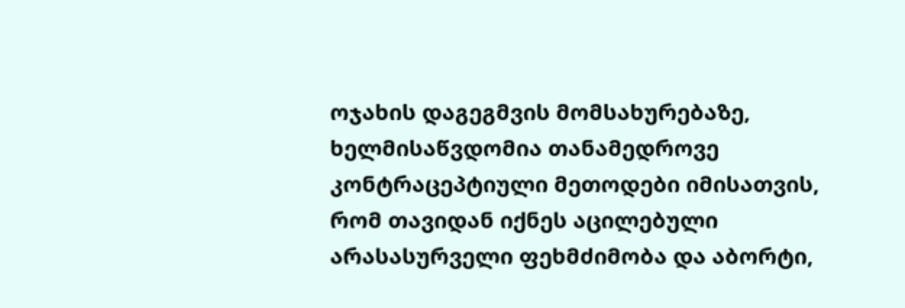ოჯახის დაგეგმვის მომსახურებაზე, ხელმისაწვდომია თანამედროვე კონტრაცეპტიული მეთოდები იმისათვის, რომ თავიდან იქნეს აცილებული არასასურველი ფეხმძიმობა და აბორტი,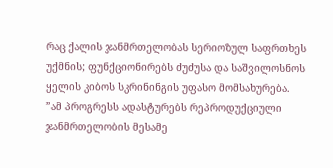რაც ქალის ჯანმრთელობას სერიოზულ საფრთხეს უქმნის; ფუნქციონირებს ძუძუსა და საშვილოსნოს ყელის კიბოს სკრინინგის უფასო მომსახურება.
”ამ პროგრესს ადასტურებს რეპროდუქციული ჯანმრთელობის მესამე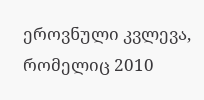ეროვნული კვლევა, რომელიც 2010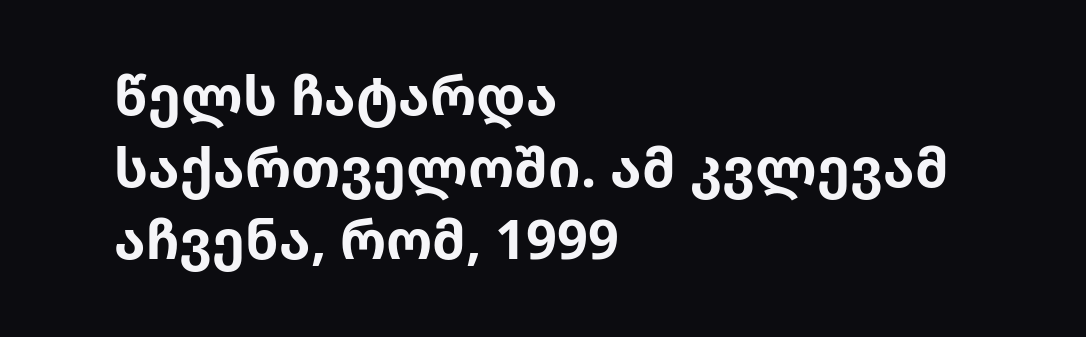წელს ჩატარდა საქართველოში. ამ კვლევამ აჩვენა, რომ, 1999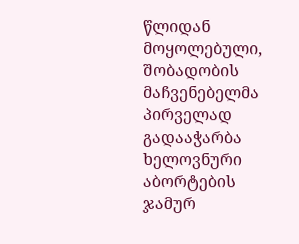წლიდან მოყოლებული, შობადობის მაჩვენებელმა პირველად გადააჭარბა ხელოვნური აბორტების ჯამურ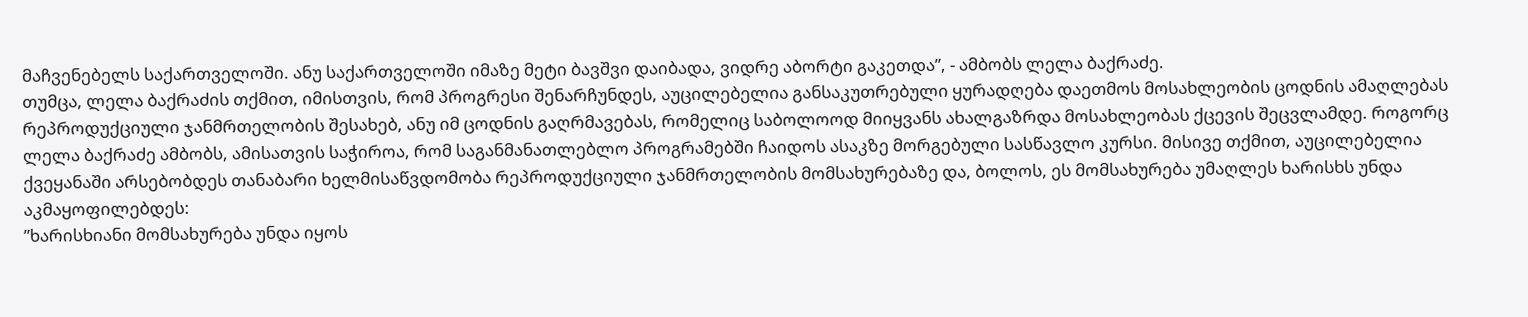მაჩვენებელს საქართველოში. ანუ საქართველოში იმაზე მეტი ბავშვი დაიბადა, ვიდრე აბორტი გაკეთდა”, - ამბობს ლელა ბაქრაძე.
თუმცა, ლელა ბაქრაძის თქმით, იმისთვის, რომ პროგრესი შენარჩუნდეს, აუცილებელია განსაკუთრებული ყურადღება დაეთმოს მოსახლეობის ცოდნის ამაღლებას რეპროდუქციული ჯანმრთელობის შესახებ, ანუ იმ ცოდნის გაღრმავებას, რომელიც საბოლოოდ მიიყვანს ახალგაზრდა მოსახლეობას ქცევის შეცვლამდე. როგორც ლელა ბაქრაძე ამბობს, ამისათვის საჭიროა, რომ საგანმანათლებლო პროგრამებში ჩაიდოს ასაკზე მორგებული სასწავლო კურსი. მისივე თქმით, აუცილებელია ქვეყანაში არსებობდეს თანაბარი ხელმისაწვდომობა რეპროდუქციული ჯანმრთელობის მომსახურებაზე და, ბოლოს, ეს მომსახურება უმაღლეს ხარისხს უნდა აკმაყოფილებდეს:
”ხარისხიანი მომსახურება უნდა იყოს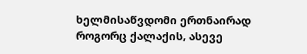ხელმისაწვდომი ერთნაირად როგორც ქალაქის, ასევე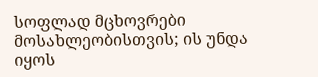სოფლად მცხოვრები მოსახლეობისთვის; ის უნდა იყოს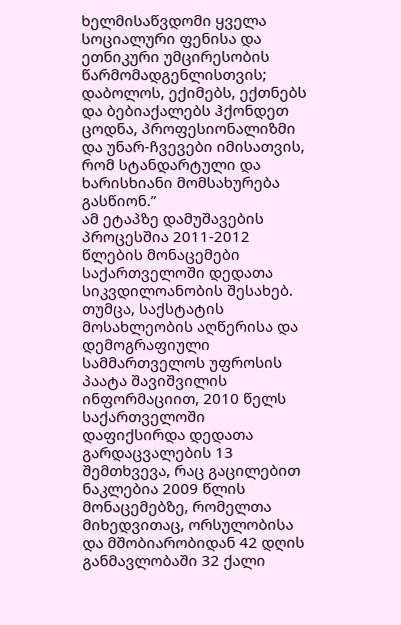ხელმისაწვდომი ყველა სოციალური ფენისა და ეთნიკური უმცირესობის წარმომადგენლისთვის; დაბოლოს, ექიმებს, ექთნებს და ბებიაქალებს ჰქონდეთ ცოდნა, პროფესიონალიზმი და უნარ-ჩვევები იმისათვის, რომ სტანდარტული და ხარისხიანი მომსახურება გასწიონ.”
ამ ეტაპზე დამუშავების პროცესშია 2011-2012 წლების მონაცემები საქართველოში დედათა სიკვდილოანობის შესახებ. თუმცა, საქსტატის მოსახლეობის აღწერისა და დემოგრაფიული სამმართველოს უფროსის პაატა შავიშვილის ინფორმაციით, 2010 წელს საქართველოში დაფიქსირდა დედათა გარდაცვალების 13 შემთხვევა, რაც გაცილებით ნაკლებია 2009 წლის მონაცემებზე, რომელთა მიხედვითაც, ორსულობისა და მშობიარობიდან 42 დღის განმავლობაში 32 ქალი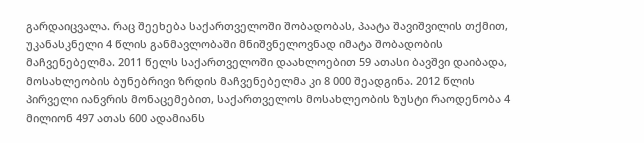გარდაიცვალა. რაც შეეხება საქართველოში შობადობას, პაატა შავიშვილის თქმით, უკანასკნელი 4 წლის განმავლობაში მნიშვნელოვნად იმატა შობადობის მაჩვენებელმა. 2011 წელს საქართველოში დაახლოებით 59 ათასი ბავშვი დაიბადა, მოსახლეობის ბუნებრივი ზრდის მაჩვენებელმა კი 8 000 შეადგინა. 2012 წლის პირველი იანვრის მონაცემებით, საქართველოს მოსახლეობის ზუსტი რაოდენობა 4 მილიონ 497 ათას 600 ადამიანს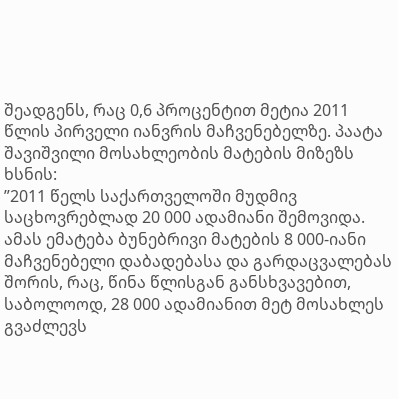შეადგენს, რაც 0,6 პროცენტით მეტია 2011 წლის პირველი იანვრის მაჩვენებელზე. პაატა შავიშვილი მოსახლეობის მატების მიზეზს ხსნის:
”2011 წელს საქართველოში მუდმივ საცხოვრებლად 20 000 ადამიანი შემოვიდა. ამას ემატება ბუნებრივი მატების 8 000-იანი მაჩვენებელი დაბადებასა და გარდაცვალებას შორის, რაც, წინა წლისგან განსხვავებით, საბოლოოდ, 28 000 ადამიანით მეტ მოსახლეს გვაძლევს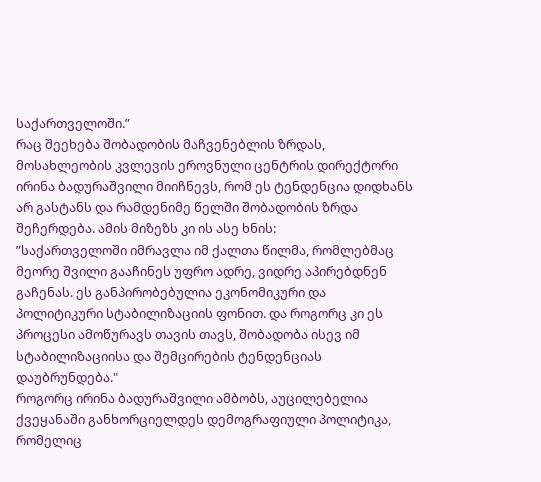საქართველოში.”
რაც შეეხება შობადობის მაჩვენებლის ზრდას, მოსახლეობის კვლევის ეროვნული ცენტრის დირექტორი ირინა ბადურაშვილი მიიჩნევს, რომ ეს ტენდენცია დიდხანს არ გასტანს და რამდენიმე წელში შობადობის ზრდა შეჩერდება. ამის მიზეზს კი ის ასე ხნის:
”საქართველოში იმრავლა იმ ქალთა წილმა, რომლებმაც მეორე შვილი გააჩინეს უფრო ადრე, ვიდრე აპირებდნენ გაჩენას. ეს განპირობებულია ეკონომიკური და პოლიტიკური სტაბილიზაციის ფონით. და როგორც კი ეს პროცესი ამოწურავს თავის თავს, შობადობა ისევ იმ სტაბილიზაციისა და შემცირების ტენდენციას დაუბრუნდება."
როგორც ირინა ბადურაშვილი ამბობს, აუცილებელია ქვეყანაში განხორციელდეს დემოგრაფიული პოლიტიკა, რომელიც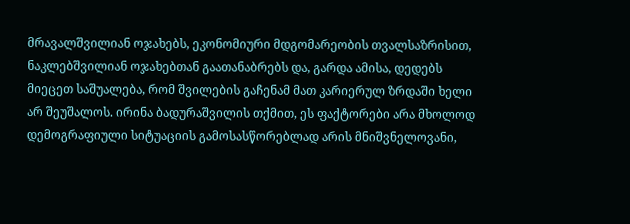მრავალშვილიან ოჯახებს, ეკონომიური მდგომარეობის თვალსაზრისით, ნაკლებშვილიან ოჯახებთან გაათანაბრებს და, გარდა ამისა, დედებს მიეცეთ საშუალება, რომ შვილების გაჩენამ მათ კარიერულ ზრდაში ხელი არ შეუშალოს. ირინა ბადურაშვილის თქმით, ეს ფაქტორები არა მხოლოდ დემოგრაფიული სიტუაციის გამოსასწორებლად არის მნიშვნელოვანი,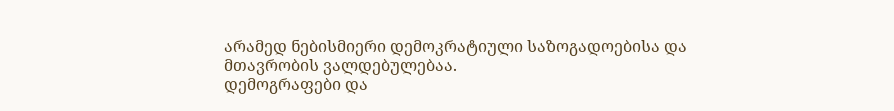არამედ ნებისმიერი დემოკრატიული საზოგადოებისა და მთავრობის ვალდებულებაა.
დემოგრაფები და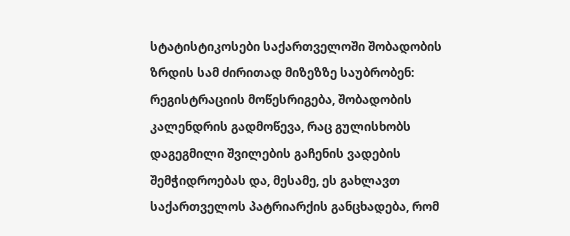სტატისტიკოსები საქართველოში შობადობის ზრდის სამ ძირითად მიზეზზე საუბრობენ: რეგისტრაციის მოწესრიგება, შობადობის კალენდრის გადმოწევა, რაც გულისხობს დაგეგმილი შვილების გაჩენის ვადების შემჭიდროებას და, მესამე, ეს გახლავთ საქართველოს პატრიარქის განცხადება, რომ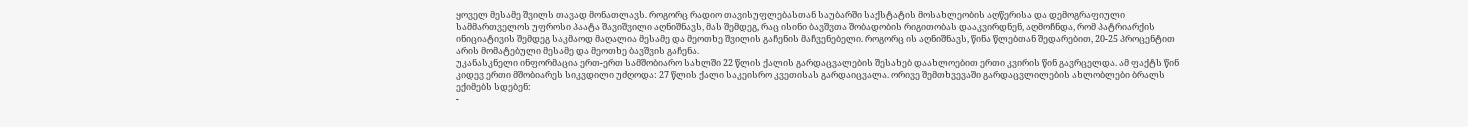ყოველ მესამე შვილს თავად მონათლავს. როგორც რადიო თავისუფლებასთან საუბარში საქსტატის მოსახლეობის აღწერისა და დემოგრაფიული სამმართველოს უფროსი პაატა შავიშვილი აღნიშნავს, მას შემდეგ, რაც ისინი ბავშვთა შობადობის რიგითობას დააკვირდნენ, აღმოჩნდა, რომ პატრიარქის ინიციატივის შემდეგ საკმაოდ მაღალია მესამე და მეოთხე შვილის გაჩენის მაჩვენებელი. როგორც ის აღნიშნავს, წინა წლებთან შედარებით, 20-25 პროცენტით არის მომატებული მესამე და მეოთხე ბავშვის გაჩენა.
უკანასკნელი ინფორმაცია ერთ-ერთ სამშობიარო სახლში 22 წლის ქალის გარდაცვალების შესახებ დაახლოებით ერთი კვირის წინ გავრცელდა. ამ ფაქტს წინ კიდევ ერთი მშობიარეს სიკვდილი უძღოდა: 27 წლის ქალი საკეისრო კვეთისას გარდაიცვალა. ორივე შემთხვევაში გარდაცვლილების ახლობლები ბრალს ექიმებს სდებენ:
-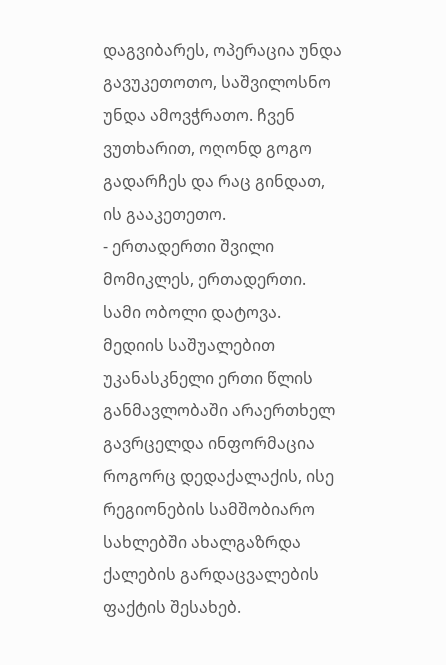დაგვიბარეს, ოპერაცია უნდა გავუკეთოთო, საშვილოსნო უნდა ამოვჭრათო. ჩვენ ვუთხარით, ოღონდ გოგო გადარჩეს და რაც გინდათ, ის გააკეთეთო.
- ერთადერთი შვილი მომიკლეს, ერთადერთი. სამი ობოლი დატოვა.
მედიის საშუალებით უკანასკნელი ერთი წლის განმავლობაში არაერთხელ გავრცელდა ინფორმაცია როგორც დედაქალაქის, ისე რეგიონების სამშობიარო სახლებში ახალგაზრდა ქალების გარდაცვალების ფაქტის შესახებ.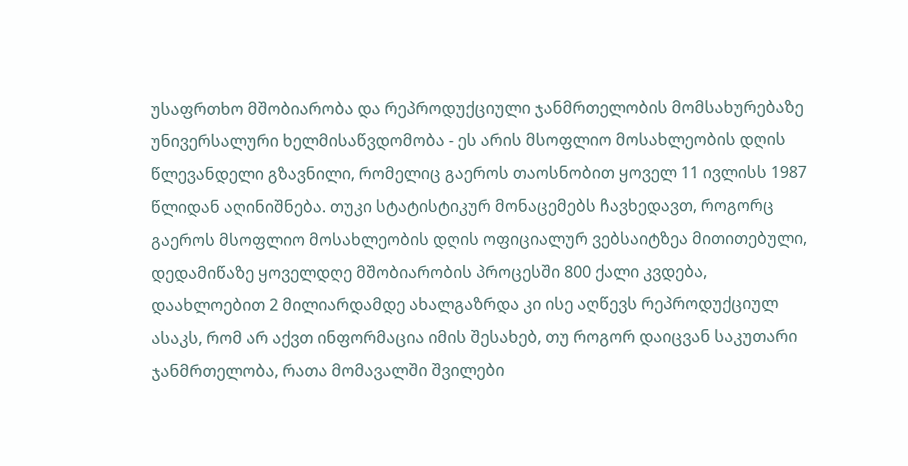უსაფრთხო მშობიარობა და რეპროდუქციული ჯანმრთელობის მომსახურებაზე უნივერსალური ხელმისაწვდომობა - ეს არის მსოფლიო მოსახლეობის დღის წლევანდელი გზავნილი, რომელიც გაეროს თაოსნობით ყოველ 11 ივლისს 1987 წლიდან აღინიშნება. თუკი სტატისტიკურ მონაცემებს ჩავხედავთ, როგორც გაეროს მსოფლიო მოსახლეობის დღის ოფიციალურ ვებსაიტზეა მითითებული, დედამიწაზე ყოველდღე მშობიარობის პროცესში 800 ქალი კვდება, დაახლოებით 2 მილიარდამდე ახალგაზრდა კი ისე აღწევს რეპროდუქციულ ასაკს, რომ არ აქვთ ინფორმაცია იმის შესახებ, თუ როგორ დაიცვან საკუთარი ჯანმრთელობა, რათა მომავალში შვილები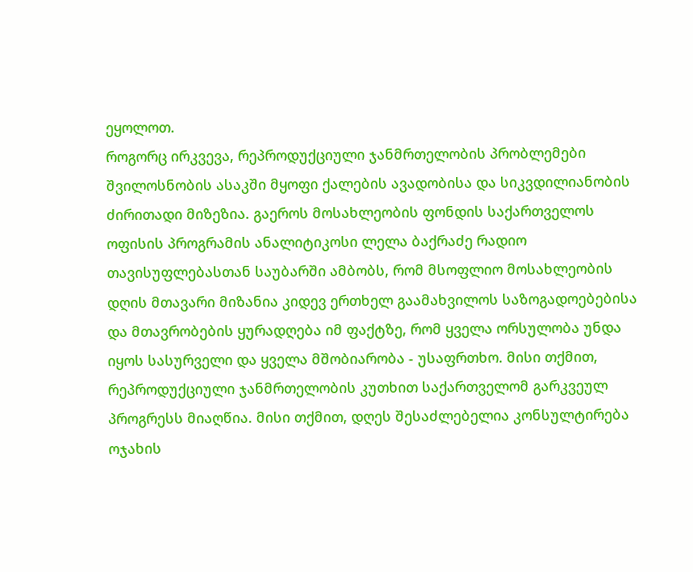ეყოლოთ.
როგორც ირკვევა, რეპროდუქციული ჯანმრთელობის პრობლემები შვილოსნობის ასაკში მყოფი ქალების ავადობისა და სიკვდილიანობის ძირითადი მიზეზია. გაეროს მოსახლეობის ფონდის საქართველოს ოფისის პროგრამის ანალიტიკოსი ლელა ბაქრაძე რადიო თავისუფლებასთან საუბარში ამბობს, რომ მსოფლიო მოსახლეობის დღის მთავარი მიზანია კიდევ ერთხელ გაამახვილოს საზოგადოებებისა და მთავრობების ყურადღება იმ ფაქტზე, რომ ყველა ორსულობა უნდა იყოს სასურველი და ყველა მშობიარობა - უსაფრთხო. მისი თქმით, რეპროდუქციული ჯანმრთელობის კუთხით საქართველომ გარკვეულ პროგრესს მიაღწია. მისი თქმით, დღეს შესაძლებელია კონსულტირება ოჯახის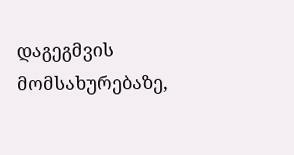დაგეგმვის მომსახურებაზე,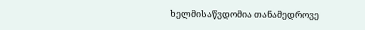ხელმისაწვდომია თანამედროვე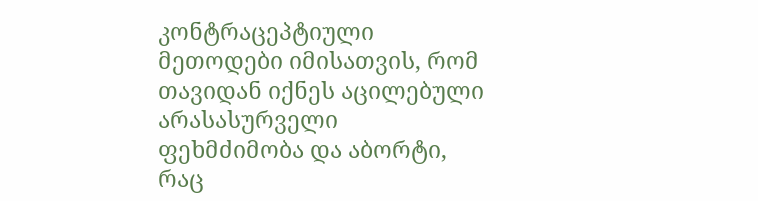კონტრაცეპტიული მეთოდები იმისათვის, რომ თავიდან იქნეს აცილებული არასასურველი ფეხმძიმობა და აბორტი, რაც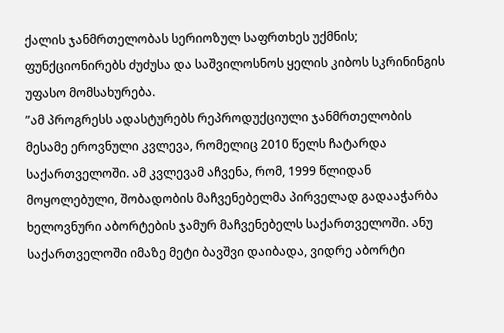ქალის ჯანმრთელობას სერიოზულ საფრთხეს უქმნის; ფუნქციონირებს ძუძუსა და საშვილოსნოს ყელის კიბოს სკრინინგის უფასო მომსახურება.
”ამ პროგრესს ადასტურებს რეპროდუქციული ჯანმრთელობის მესამე ეროვნული კვლევა, რომელიც 2010 წელს ჩატარდა საქართველოში. ამ კვლევამ აჩვენა, რომ, 1999 წლიდან მოყოლებული, შობადობის მაჩვენებელმა პირველად გადააჭარბა ხელოვნური აბორტების ჯამურ მაჩვენებელს საქართველოში. ანუ საქართველოში იმაზე მეტი ბავშვი დაიბადა, ვიდრე აბორტი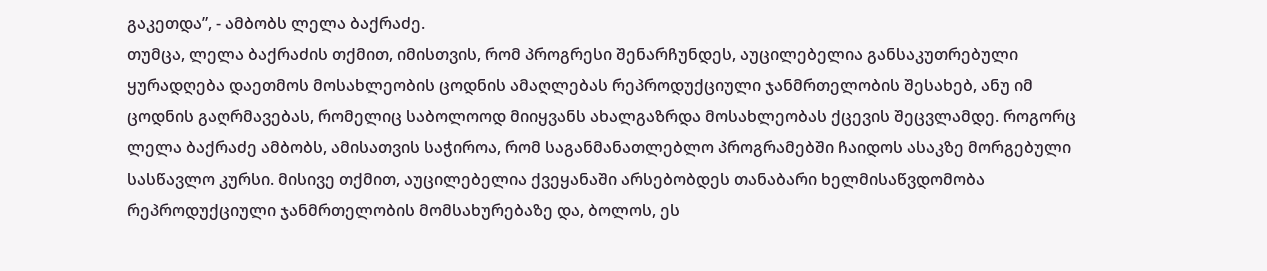გაკეთდა”, - ამბობს ლელა ბაქრაძე.
თუმცა, ლელა ბაქრაძის თქმით, იმისთვის, რომ პროგრესი შენარჩუნდეს, აუცილებელია განსაკუთრებული ყურადღება დაეთმოს მოსახლეობის ცოდნის ამაღლებას რეპროდუქციული ჯანმრთელობის შესახებ, ანუ იმ ცოდნის გაღრმავებას, რომელიც საბოლოოდ მიიყვანს ახალგაზრდა მოსახლეობას ქცევის შეცვლამდე. როგორც ლელა ბაქრაძე ამბობს, ამისათვის საჭიროა, რომ საგანმანათლებლო პროგრამებში ჩაიდოს ასაკზე მორგებული სასწავლო კურსი. მისივე თქმით, აუცილებელია ქვეყანაში არსებობდეს თანაბარი ხელმისაწვდომობა რეპროდუქციული ჯანმრთელობის მომსახურებაზე და, ბოლოს, ეს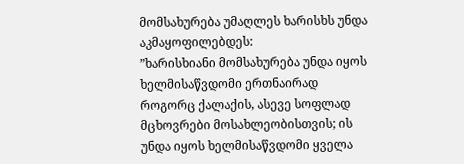მომსახურება უმაღლეს ხარისხს უნდა აკმაყოფილებდეს:
”ხარისხიანი მომსახურება უნდა იყოს ხელმისაწვდომი ერთნაირად როგორც ქალაქის, ასევე სოფლად მცხოვრები მოსახლეობისთვის; ის უნდა იყოს ხელმისაწვდომი ყველა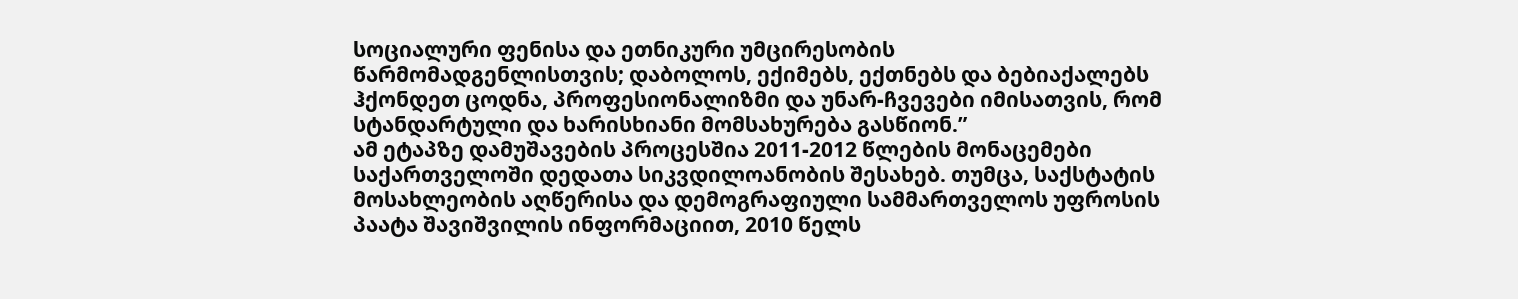სოციალური ფენისა და ეთნიკური უმცირესობის წარმომადგენლისთვის; დაბოლოს, ექიმებს, ექთნებს და ბებიაქალებს ჰქონდეთ ცოდნა, პროფესიონალიზმი და უნარ-ჩვევები იმისათვის, რომ სტანდარტული და ხარისხიანი მომსახურება გასწიონ.”
ამ ეტაპზე დამუშავების პროცესშია 2011-2012 წლების მონაცემები საქართველოში დედათა სიკვდილოანობის შესახებ. თუმცა, საქსტატის მოსახლეობის აღწერისა და დემოგრაფიული სამმართველოს უფროსის პაატა შავიშვილის ინფორმაციით, 2010 წელს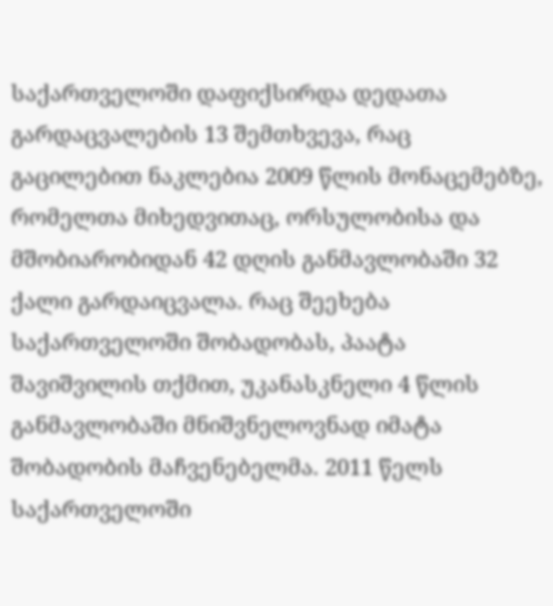საქართველოში დაფიქსირდა დედათა გარდაცვალების 13 შემთხვევა, რაც გაცილებით ნაკლებია 2009 წლის მონაცემებზე, რომელთა მიხედვითაც, ორსულობისა და მშობიარობიდან 42 დღის განმავლობაში 32 ქალი გარდაიცვალა. რაც შეეხება საქართველოში შობადობას, პაატა შავიშვილის თქმით, უკანასკნელი 4 წლის განმავლობაში მნიშვნელოვნად იმატა შობადობის მაჩვენებელმა. 2011 წელს საქართველოში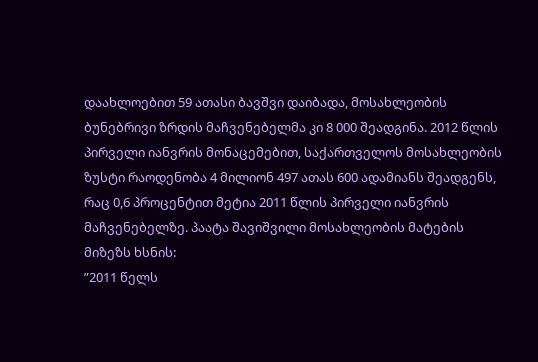დაახლოებით 59 ათასი ბავშვი დაიბადა, მოსახლეობის ბუნებრივი ზრდის მაჩვენებელმა კი 8 000 შეადგინა. 2012 წლის პირველი იანვრის მონაცემებით, საქართველოს მოსახლეობის ზუსტი რაოდენობა 4 მილიონ 497 ათას 600 ადამიანს შეადგენს, რაც 0,6 პროცენტით მეტია 2011 წლის პირველი იანვრის მაჩვენებელზე. პაატა შავიშვილი მოსახლეობის მატების მიზეზს ხსნის:
”2011 წელს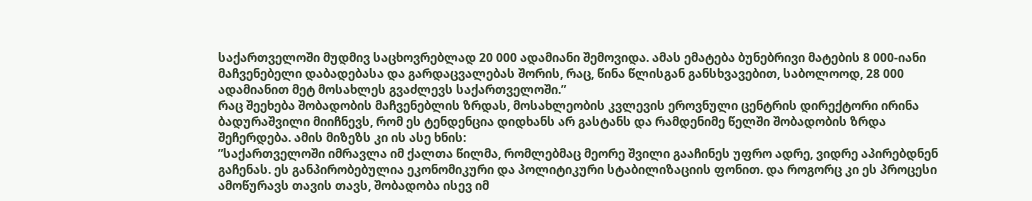საქართველოში მუდმივ საცხოვრებლად 20 000 ადამიანი შემოვიდა. ამას ემატება ბუნებრივი მატების 8 000-იანი მაჩვენებელი დაბადებასა და გარდაცვალებას შორის, რაც, წინა წლისგან განსხვავებით, საბოლოოდ, 28 000 ადამიანით მეტ მოსახლეს გვაძლევს საქართველოში.”
რაც შეეხება შობადობის მაჩვენებლის ზრდას, მოსახლეობის კვლევის ეროვნული ცენტრის დირექტორი ირინა ბადურაშვილი მიიჩნევს, რომ ეს ტენდენცია დიდხანს არ გასტანს და რამდენიმე წელში შობადობის ზრდა შეჩერდება. ამის მიზეზს კი ის ასე ხნის:
”საქართველოში იმრავლა იმ ქალთა წილმა, რომლებმაც მეორე შვილი გააჩინეს უფრო ადრე, ვიდრე აპირებდნენ გაჩენას. ეს განპირობებულია ეკონომიკური და პოლიტიკური სტაბილიზაციის ფონით. და როგორც კი ეს პროცესი ამოწურავს თავის თავს, შობადობა ისევ იმ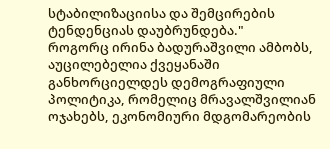სტაბილიზაციისა და შემცირების ტენდენციას დაუბრუნდება."
როგორც ირინა ბადურაშვილი ამბობს, აუცილებელია ქვეყანაში განხორციელდეს დემოგრაფიული პოლიტიკა, რომელიც მრავალშვილიან ოჯახებს, ეკონომიური მდგომარეობის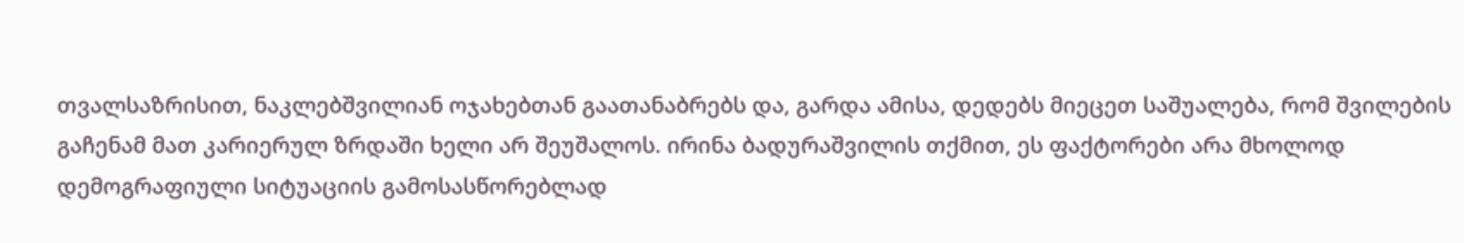თვალსაზრისით, ნაკლებშვილიან ოჯახებთან გაათანაბრებს და, გარდა ამისა, დედებს მიეცეთ საშუალება, რომ შვილების გაჩენამ მათ კარიერულ ზრდაში ხელი არ შეუშალოს. ირინა ბადურაშვილის თქმით, ეს ფაქტორები არა მხოლოდ დემოგრაფიული სიტუაციის გამოსასწორებლად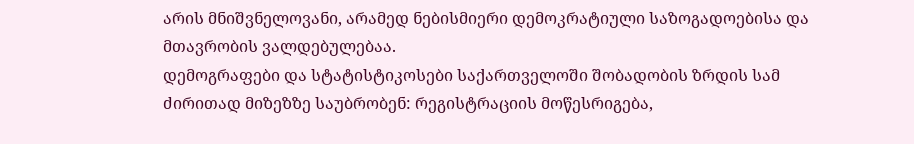არის მნიშვნელოვანი, არამედ ნებისმიერი დემოკრატიული საზოგადოებისა და მთავრობის ვალდებულებაა.
დემოგრაფები და სტატისტიკოსები საქართველოში შობადობის ზრდის სამ ძირითად მიზეზზე საუბრობენ: რეგისტრაციის მოწესრიგება,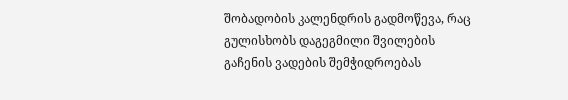შობადობის კალენდრის გადმოწევა, რაც გულისხობს დაგეგმილი შვილების გაჩენის ვადების შემჭიდროებას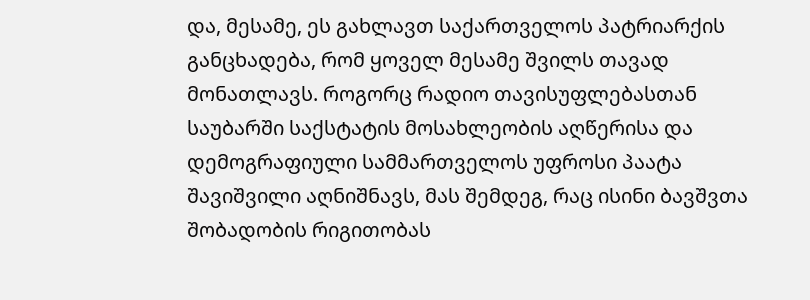და, მესამე, ეს გახლავთ საქართველოს პატრიარქის განცხადება, რომ ყოველ მესამე შვილს თავად მონათლავს. როგორც რადიო თავისუფლებასთან საუბარში საქსტატის მოსახლეობის აღწერისა და დემოგრაფიული სამმართველოს უფროსი პაატა შავიშვილი აღნიშნავს, მას შემდეგ, რაც ისინი ბავშვთა შობადობის რიგითობას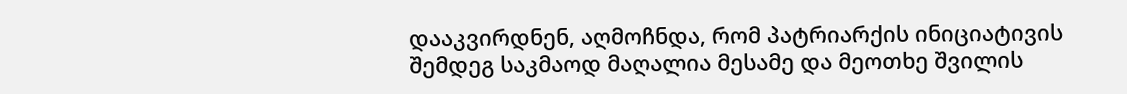დააკვირდნენ, აღმოჩნდა, რომ პატრიარქის ინიციატივის შემდეგ საკმაოდ მაღალია მესამე და მეოთხე შვილის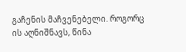გაჩენის მაჩვენებელი. როგორც ის აღნიშნავს, წინა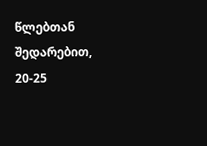წლებთან შედარებით, 20-25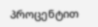პროცენტით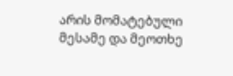არის მომატებული მესამე და მეოთხე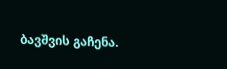ბავშვის გაჩენა.